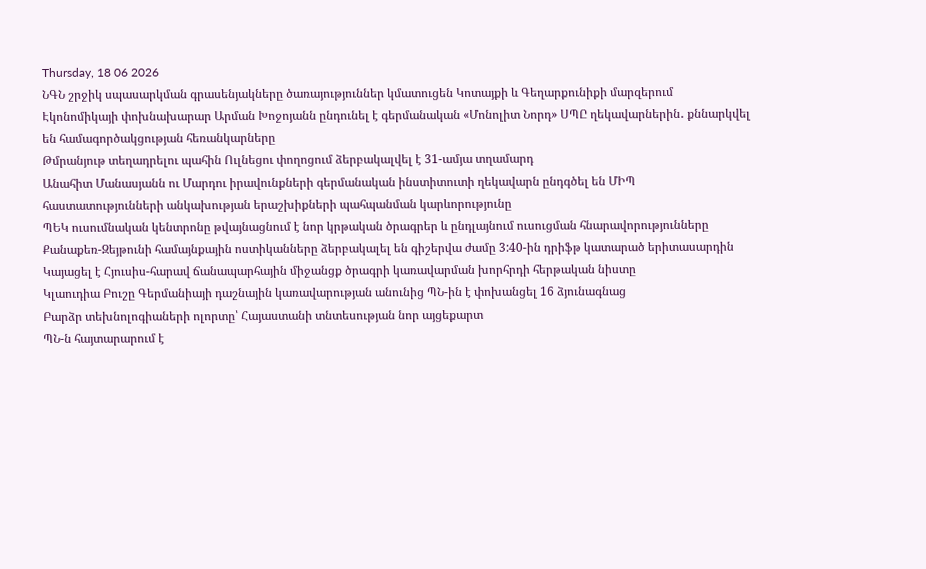Thursday, 18 06 2026
ՆԳՆ շրջիկ սպասարկման գրասենյակները ծառայություններ կմատուցեն Կոտայքի և Գեղարքունիքի մարզերում
Էկոնոմիկայի փոխնախարար Արման Խոջոյանն ընդունել է գերմանական «Մոնոլիտ Նորդ» ՍՊԸ ղեկավարներին․ քննարկվել են համագործակցության հեռանկարները
Թմրանյութ տեղադրելու պահին Ուլնեցու փողոցում ձերբակալվել է 31-ամյա տղամարդ
Անահիտ Մանասյանն ու Մարդու իրավունքների գերմանական ինստիտուտի ղեկավարն ընդգծել են ՄԻՊ հաստատությունների անկախության երաշխիքների պահպանման կարևորությունը
ՊԵԿ ուսումնական կենտրոնը թվայնացնում է նոր կրթական ծրագրեր և ընդլայնում ուսուցման հնարավորությունները
Քանաքեռ-Զեյթունի համայնքային ոստիկանները ձերբակալել են գիշերվա ժամը 3:40-ին դրիֆթ կատարած երիտասարդին
Կայացել է Հյուսիս-հարավ ճանապարհային միջանցք ծրագրի կառավարման խորհրդի հերթական նիստը
Կլաուդիա Բուշը Գերմանիայի դաշնային կառավարության անունից ՊՆ-ին է փոխանցել 16 ձյունագնաց
Բարձր տեխնոլոգիաների ոլորտը՝ Հայաստանի տնտեսության նոր այցեքարտ
ՊՆ-ն հայտարարում է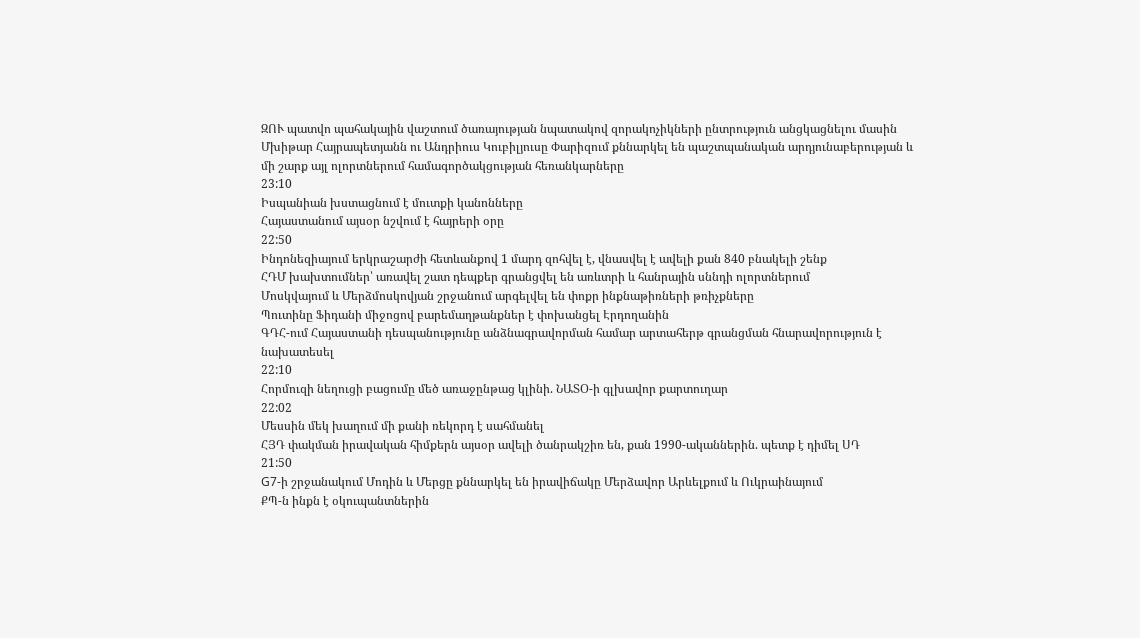ԶՈՒ պատվո պահակային վաշտում ծառայության նպատակով զորակոչիկների ընտրություն անցկացնելու մասին
Մխիթար Հայրապետյանն ու Անդրիուս Կուբիլյուսը Փարիզում քննարկել են պաշտպանական արդյունաբերության և մի շարք այլ ոլորտներում համագործակցության հեռանկարները
23:10
Իսպանիան խստացնում է մուտքի կանոնները
Հայաստանում այսօր նշվում է հայրերի օրը
22:50
Ինդոնեզիայում երկրաշարժի հետևանքով 1 մարդ զոհվել է, վնասվել է ավելի քան 840 բնակելի շենք
ՀԴՄ խախտումներ՝ առավել շատ դեպքեր գրանցվել են առևտրի և հանրային սննդի ոլորտներում
Մոսկվայում և Մերձմոսկովյան շրջանում արգելվել են փոքր ինքնաթիռների թռիչքները
Պուտինը Ֆիդանի միջոցով բարեմաղթանքներ է փոխանցել Էրդողանին
ԳԴՀ-ում Հայաստանի դեսպանությունը անձնագրավորման համար արտահերթ գրանցման հնարավորություն է նախատեսել
22:10
Հորմուզի նեղուցի բացումը մեծ առաջընթաց կլինի. ՆԱՏՕ-ի գլխավոր քարտուղար
22:02
Մեսսին մեկ խաղում մի քանի ռեկորդ է սահմանել
ՀՅԴ փակման իրավական հիմքերն այսօր ավելի ծանրակշիռ են, քան 1990-ականներին. պետք է դիմել ՍԴ
21:50
G7-ի շրջանակում Մոդին և Մերցը քննարկել են իրավիճակը Մերձավոր Արևելքում և Ուկրաինայում
ՔՊ-ն ինքն է օկուպանտներին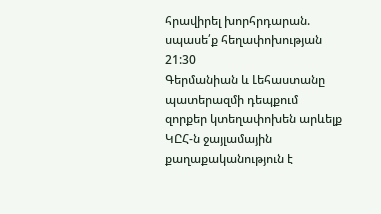հրավիրել խորհրդարան. սպասե՛ք հեղափոխության
21:30
Գերմանիան և Լեհաստանը պատերազմի դեպքում զորքեր կտեղափոխեն արևելք
ԿԸՀ-ն ջայլամային քաղաքականություն է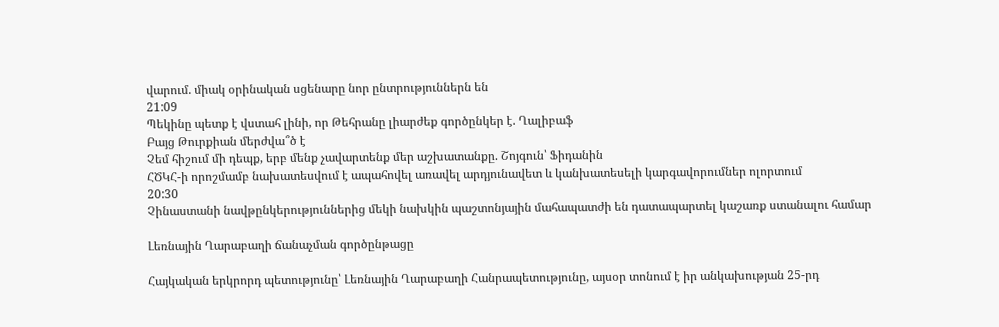վարում. միակ օրինական սցենարը նոր ընտրություններն են
21:09
Պեկինը պետք է վստահ լինի, որ Թեհրանը լիարժեք գործընկեր է. Ղալիբաֆ
Բայց Թուրքիան մերժվա՞ծ է
Չեմ հիշում մի դեպք, երբ մենք չավարտենք մեր աշխատանքը. Շոյգուն՝ Ֆիդանին
ՀԾԿՀ-ի որոշմամբ նախատեսվում է ապահովել առավել արդյունավետ և կանխատեսելի կարգավորումներ ոլորտում
20:30
Չինաստանի նավթընկերություններից մեկի նախկին պաշտոնյային մահապատժի են դատապարտել կաշառք ստանալու համար

Լեռնային Ղարաբաղի ճանաչման գործընթացը

Հայկական երկրորդ պետությունը՝ Լեռնային Ղարաբաղի Հանրապետությունը, այսօր տոնում է իր անկախության 25-րդ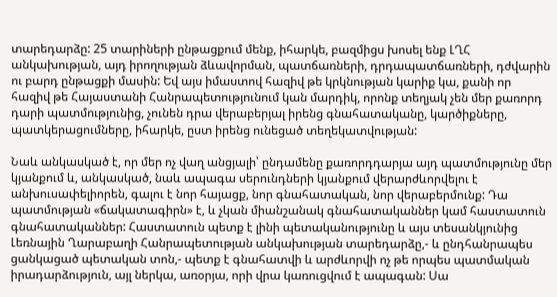տարեդարձը: 25 տարիների ընթացքում մենք, իհարկե, բազմիցս խոսել ենք ԼՂՀ անկախության, այդ իրողության ձևավորման, պատճառների, դրդապատճառների, դժվարին ու բարդ ընթացքի մասին: Եվ այս իմաստով հազիվ թե կրկնության կարիք կա, քանի որ հազիվ թե Հայաստանի Հանրապետությունում կան մարդիկ, որոնք տեղյակ չեն մեր քառորդ դարի պատմությունից, չունեն դրա վերաբերյալ իրենց գնահատականը, կարծիքները, պատկերացումները, իհարկե, ըստ իրենց ունեցած տեղեկատվության:

Նաև անկասկած է, որ մեր ոչ վաղ անցյալի՝ ընդամենը քառորդդարյա այդ պատմությունը մեր կյանքում և, անկասկած, նաև ապագա սերունդների կյանքում վերարժևորվելու է անխուսափելիորեն, գալու է նոր հայացք, նոր գնահատական, նոր վերաբերմունք: Դա պատմության «ճակատագիրն» է, և չկան միանշանակ գնահատականներ կամ հաստատուն գնահատականներ: Հաստատուն պետք է լինի պետականությունը և այս տեսանկյունից Լեռնային Ղարաբաղի Հանրապետության անկախության տարեդարձը,- և ընդհանրապես ցանկացած պետական տոն,- պետք է գնահատվի և արժևորվի ոչ թե որպես պատմական իրադարձություն, այլ ներկա, առօրյա, որի վրա կառուցվում է ապագան: Սա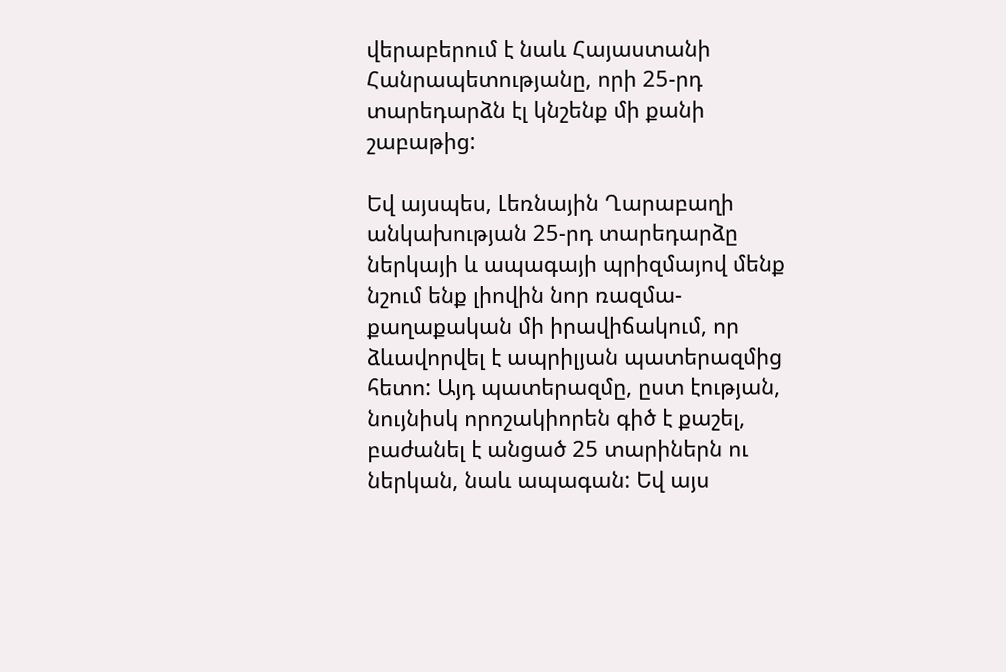վերաբերում է նաև Հայաստանի Հանրապետությանը, որի 25-րդ տարեդարձն էլ կնշենք մի քանի շաբաթից:

Եվ այսպես, Լեռնային Ղարաբաղի անկախության 25-րդ տարեդարձը ներկայի և ապագայի պրիզմայով մենք նշում ենք լիովին նոր ռազմա-քաղաքական մի իրավիճակում, որ ձևավորվել է ապրիլյան պատերազմից հետո: Այդ պատերազմը, ըստ էության, նույնիսկ որոշակիորեն գիծ է քաշել, բաժանել է անցած 25 տարիներն ու ներկան, նաև ապագան: Եվ այս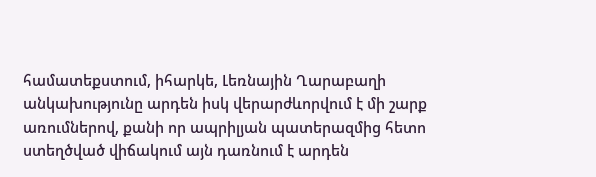համատեքստում, իհարկե, Լեռնային Ղարաբաղի անկախությունը արդեն իսկ վերարժևորվում է մի շարք առումներով, քանի որ ապրիլյան պատերազմից հետո ստեղծված վիճակում այն դառնում է արդեն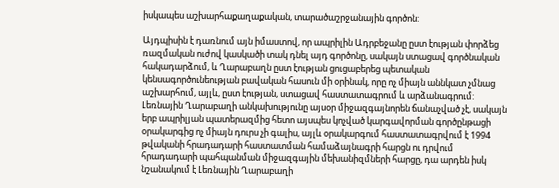իսկապես աշխարհաքաղաքական, տարածաշրջանային գործոն:

Այդպիսին է դառնում այն իմաստով, որ ապրիլին Ադրբեջանը ըստ էության փորձեց ռազմական ուժով կասկածի տակ դնել այդ գործոնը, սակայն ստացավ գործնական հակադարձում, և Ղարաբաղն ըստ էության ցուցաբերեց պետական կենսագործունեության բավական հասուն մի օրինակ, որը ոչ միայն աննկատ չմնաց աշխարհում, այլև, ըստ էության, ստացավ հաստատագրում և արձանագրում: Լեռնային Ղարաբաղի անկախությունը այսօր միջազգայնորեն ճանաչված չէ, սակայն երբ ապրիլյան պատերազմից հետո այսպես կոչված կարգավորման գործընթացի օրակարգից ոչ միայն դուրս չի գալիս, այլև օրակարգում հաստատագրվում է 1994 թվականի հրադադարի հաստատման համաձայնագրի հարցն ու դրվում հրադադարի պահպանման միջազգային մեխանիզմների հարցը, դա արդեն իսկ նշանակում է Լեռնային Ղարաբաղի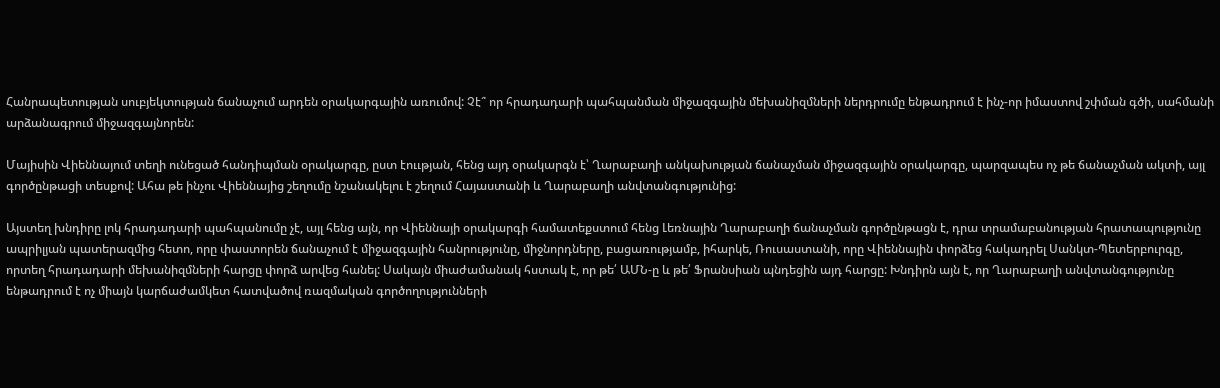Հանրապետության սուբյեկտության ճանաչում արդեն օրակարգային առումով: Չէ՞ որ հրադադարի պահպանման միջազգային մեխանիզմների ներդրումը ենթադրում է ինչ-որ իմաստով շփման գծի, սահմանի արձանագրում միջազգայնորեն:

Մայիսին Վիեննայում տեղի ունեցած հանդիպման օրակարգը, ըստ էոււթյան, հենց այդ օրակարգն է՝ Ղարաբաղի անկախության ճանաչման միջազգային օրակարգը, պարզապես ոչ թե ճանաչման ակտի, այլ գործընթացի տեսքով: Ահա թե ինչու Վիեննայից շեղումը նշանակելու է շեղում Հայաստանի և Ղարաբաղի անվտանգությունից:

Այստեղ խնդիրը լոկ հրադադարի պահպանումը չէ, այլ հենց այն, որ Վիեննայի օրակարգի համատեքստում հենց Լեռնային Ղարաբաղի ճանաչման գործընթացն է, դրա տրամաբանության հրատապությունը ապրիլյան պատերազմից հետո, որը փաստորեն ճանաչում է միջազգային հանրությունը, միջնորդները, բացառությամբ, իհարկե, Ռուսաստանի, որը Վիեննային փորձեց հակադրել Սանկտ-Պետերբուրգը, որտեղ հրադադարի մեխանիզմների հարցը փորձ արվեց հանել: Սակայն միաժամանակ հստակ է, որ թե՛ ԱՄՆ-ը և թե՛ Ֆրանսիան պնդեցին այդ հարցը: Խնդիրն այն է, որ Ղարաբաղի անվտանգությունը ենթադրում է ոչ միայն կարճաժամկետ հատվածով ռազմական գործողությունների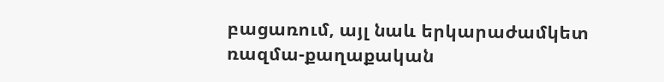բացառում, այլ նաև երկարաժամկետ ռազմա-քաղաքական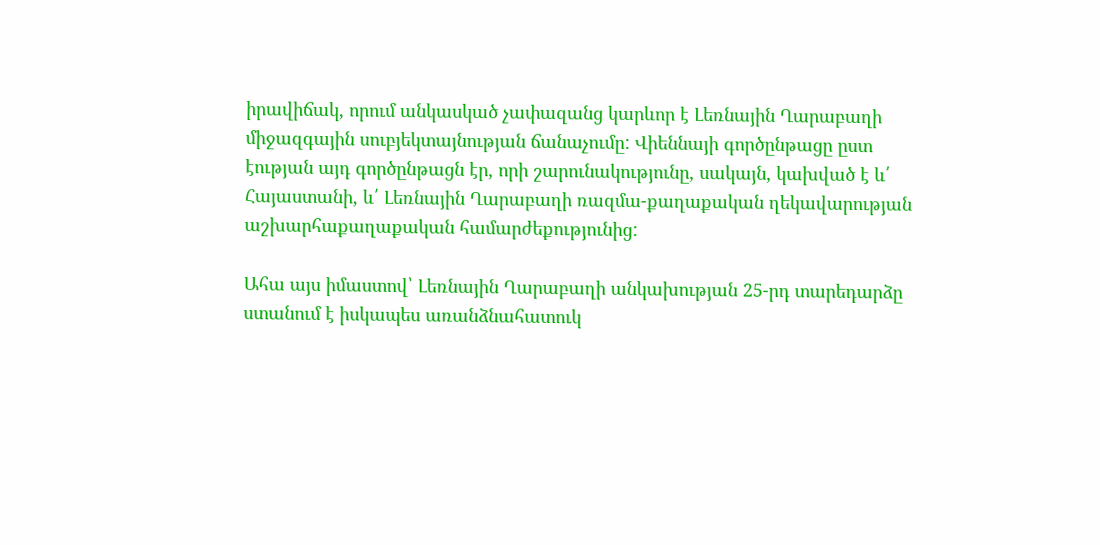իրավիճակ, որում անկասկած չափազանց կարևոր է Լեռնային Ղարաբաղի միջազգային սուբյեկտայնության ճանաչումը: Վիեննայի գործընթացը ըստ էության այդ գործընթացն էր, որի շարունակությունը, սակայն, կախված է և՛ Հայաստանի, և՛ Լեռնային Ղարաբաղի ռազմա-քաղաքական ղեկավարության աշխարհաքաղաքական համարժեքությունից:

Ահա այս իմաստով՝ Լեռնային Ղարաբաղի անկախության 25-րդ տարեդարձը ստանում է իսկապես առանձնահատուկ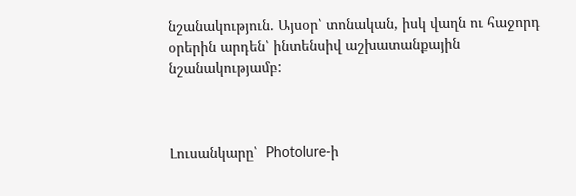նշանակություն. Այսօր՝ տոնական, իսկ վաղն ու հաջորդ օրերին արդեն՝ ինտենսիվ աշխատանքային նշանակությամբ:



Լուսանկարը՝  Photolure-ի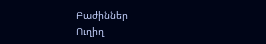Բաժիններ
Ուղիղ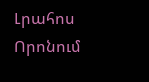Լրահոս
Որոնում